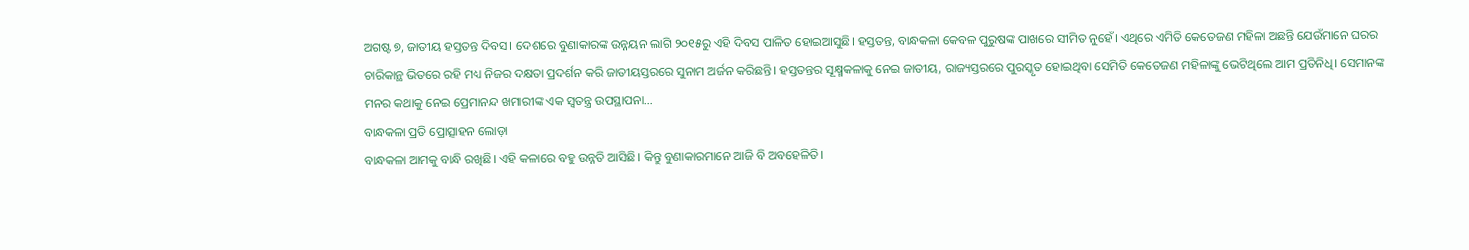ଅଗଷ୍ଟ ୭, ଜାତୀୟ ହସ୍ତତନ୍ତ ଦିବସ। ଦେଶରେ ବୁଣାକାରଙ୍କ ଉନ୍ନୟନ ଲାଗି ୨୦୧୫ରୁ ଏହି ଦିବସ ପାଳିତ ହୋଇଆସୁଛି। ହସ୍ତତନ୍ତ, ବାନ୍ଧକଳା କେବଳ ପୁରୁଷଙ୍କ ପାଖରେ ସୀମିତ ନୁହେଁ। ଏଥିରେ ଏମିତି କେତେଜଣ ମହିଳା ଅଛନ୍ତି ଯେଉଁମାନେ ଘରର ଚାରିକାନ୍ଥ ଭିତରେ ରହି ମଧ୍ୟ ନିଜର ଦକ୍ଷତା ପ୍ରଦର୍ଶନ କରି ଜାତୀୟସ୍ତରରେ ସୁନାମ ଅର୍ଜନ କରିଛନ୍ତି। ହସ୍ତତନ୍ତର ସୂକ୍ଷ୍ମକଳାକୁ ନେଇ ଜାତୀୟ, ରାଜ୍ୟସ୍ତରରେ ପୁରସ୍କୃତ ହୋଇଥିବା ସେମିତି କେତେଜଣ ମହିଳାଙ୍କୁ ଭେଟିଥିଲେ ଆମ ପ୍ରତିନିଧି। ସେମାନଙ୍କ ମନର କଥାକୁ ନେଇ ପ୍ରେମାନନ୍ଦ ଖମାରୀଙ୍କ ଏକ ସ୍ବତନ୍ତ୍ର ଉପସ୍ଥାପନା…
ବାନ୍ଧକଳା ପ୍ରତି ପ୍ରୋତ୍ସାହନ ଲୋଡ଼ା
ବାନ୍ଧକଳା ଆମକୁ ବାନ୍ଧି ରଖିଛି। ଏହି କଳାରେ ବହୁ ଉନ୍ନତି ଆସିଛି। କିନ୍ତୁ ବୁଣାକାରମାନେ ଆଜି ବି ଅବହେଳିତି।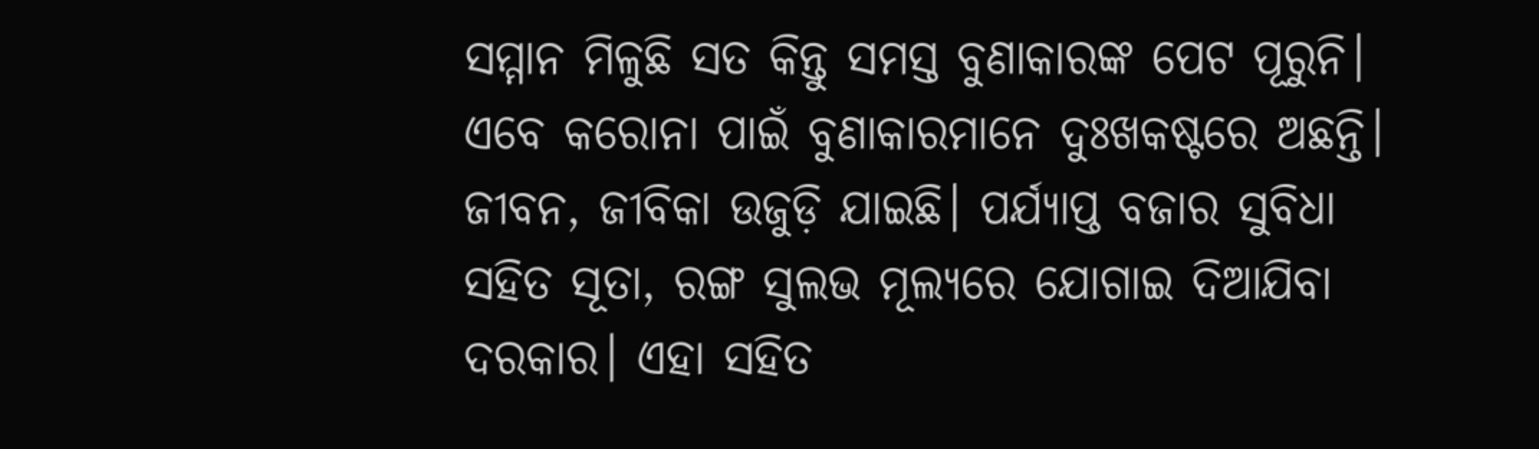ସମ୍ମାନ ମିଳୁଛି ସତ କିନ୍ତୁ ସମସ୍ତ ବୁଣାକାରଙ୍କ ପେଟ ପୂରୁନି। ଏବେ କରୋନା ପାଇଁ ବୁଣାକାରମାନେ ଦୁଃଖକଷ୍ଟରେ ଅଛନ୍ତି। ଜୀବନ, ଜୀବିକା ଉଜୁଡ଼ି ଯାଇଛି। ପର୍ଯ୍ୟାପ୍ତ ବଜାର ସୁବିଧା ସହିତ ସୂତା, ରଙ୍ଗ ସୁଲଭ ମୂଲ୍ୟରେ ଯୋଗାଇ ଦିଆଯିବା ଦରକାର। ଏହା ସହିତ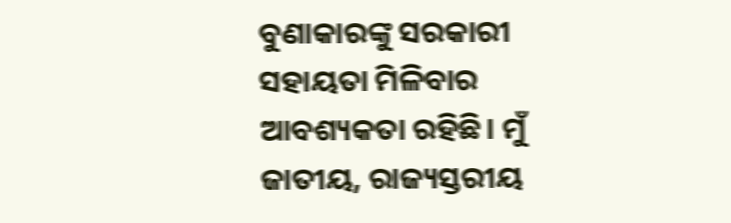ବୁଣାକାରଙ୍କୁ ସରକାରୀ ସହାୟତା ମିଳିବାର ଆବଶ୍ୟକତା ରହିଛି। ମୁଁ ଜାତୀୟ, ରାଜ୍ୟସ୍ତରୀୟ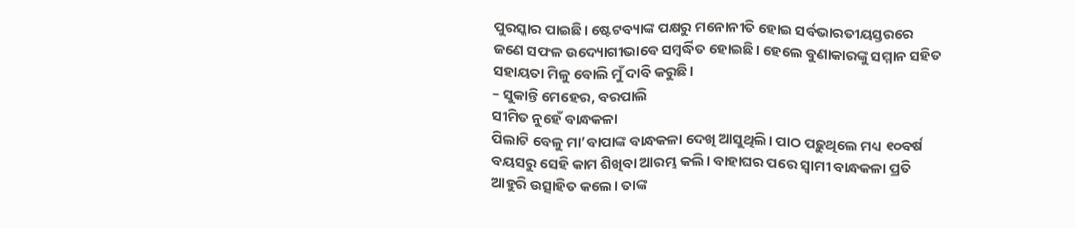ପୁରସ୍କାର ପାଇଛି। ଷ୍ଟେଟବ୍ୟାଙ୍କ ପକ୍ଷରୁ ମନୋନୀତି ହୋଇ ସର୍ବଭାରତୀୟସ୍ତରରେ ଜଣେ ସଫଳ ଉଦ୍ୟୋଗୀଭାବେ ସମ୍ବର୍ଦ୍ଧିତ ହୋଇଛି। ହେଲେ ବୁଣାକାରଙ୍କୁ ସମ୍ମାନ ସହିତ ସହାୟତା ମିଳୁ ବୋଲି ମୁଁ ଦାବି କରୁଛି।
– ସୁକାନ୍ତି ମେହେର, ବରପାଲି
ସୀମିତ ନୁହେଁ ବାନ୍ଧକଳା
ପିଲାଟି ବେଳୁ ମା’ବାପାଙ୍କ ବାନ୍ଧକଳା ଦେଖି ଆସୁଥିଲି। ପାଠ ପଢ଼ୁଥିଲେ ମଧ୍ୟ ୧୦ବର୍ଷ ବୟସରୁ ସେହି କାମ ଶିଖିବା ଆରମ୍ଭ କଲି। ବାହାଘର ପରେ ସ୍ବାମୀ ବାନ୍ଧକଳା ପ୍ରତି ଆହୁରି ଉତ୍ସାହିତ କଲେ। ତାଙ୍କ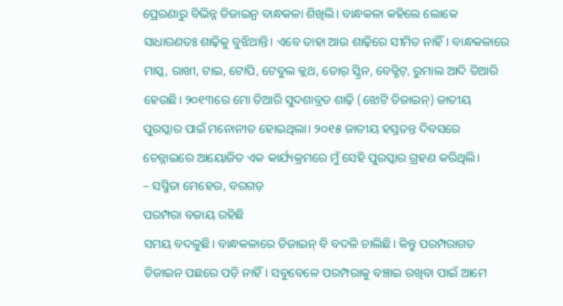ପ୍ରେରଣାରୁ ବିଭିନ୍ନ ଡିଜାଇନ୍ର ବାନ୍ଧକଳା ଶିଖିଲି। ବାନ୍ଧକଳା କହିଲେ ଲୋକେ ସାଧାରଣତଃ ଶାଢ଼ିକୁ ବୁଝିଥାନ୍ତି। ଏବେ ତାହା ଆଉ ଶାଢ଼ିରେ ସୀମିତ ନାହିଁ। ବାନ୍ଧକଳାରେ ମାସ୍କ, ରାଖୀ, ଟାଇ, ଟୋପି, ଟେବୁଲ କ୍ଲଥ, ଡୋର୍ ସ୍କ୍ରିନ, ବେଡ୍ଶିଟ୍, ରୁମାଲ ଆଦି ତିଆରି ହେଉଛି। ୨୦୧୩ରେ ମୋ ତିଆରି ସୁଦଶାବ୍ରତ ଶାଢ଼ି (ଝୋଟି ଡିଜାଇନ୍) ଜାତୀୟ ପୁରସ୍କାର ପାଇଁ ମନୋନୀତ ହୋଇଥିଲା। ୨୦୧୫ ଜାତୀୟ ହସ୍ତତନ୍ତ ଦିବସରେ ଚେନ୍ନାଇରେ ଆୟୋଜିତ ଏକ କାର୍ଯ୍ୟକ୍ରମରେ ମୁଁ ସେହି ପୁରସ୍କାର ଗ୍ରହଣ କରିଥିଲି।
– ସସ୍ମିତା ମେହେର, ବରଗଡ଼
ପରମ୍ପରା ବଜାୟ ରହିଛି
ସମୟ ବଦଳୁଛି। ବାନ୍ଧକଳାରେ ଡିଜାଇନ୍ ବି ବଦଳି ଚାଲିଛି। କିନ୍ତୁ ପରମ୍ପରାଗତ ଡିଜାଇନ ପଛରେ ପଡ଼ି ନାହିଁ। ସବୁବେଳେ ପରମ୍ପରାକୁ ବଞ୍ଚାଇ ରଖିବା ପାଇଁ ଆମେ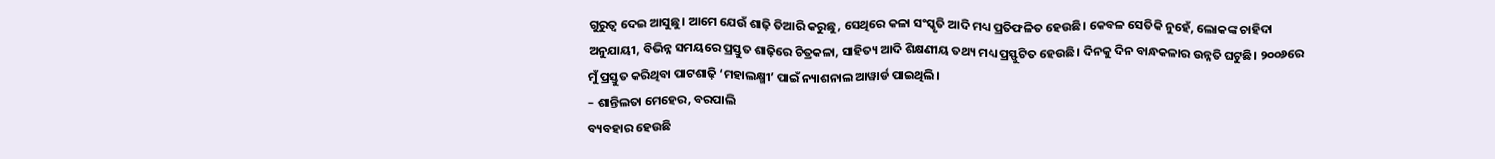ଗୁରୁତ୍ୱ ଦେଇ ଆସୁଛୁ। ଆମେ ଯେଉଁ ଶାଢ଼ି ତିଆରି କରୁଛୁ, ସେଥିରେ କଳା ସଂସ୍କୃତି ଆଦି ମଧ୍ୟ ପ୍ରତିଫଳିତ ହେଉଛି। କେବଳ ସେତିକି ନୁହେଁ, ଲୋକଙ୍କ ଚାହିଦା ଅନୁଯାୟୀ, ବିଭିନ୍ନ ସମୟରେ ପ୍ରସ୍ତୁତ ଶାଢ଼ିରେ ଚିତ୍ରକଳା, ସାହିତ୍ୟ ଆଦି ଶିକ୍ଷଣୀୟ ତଥ୍ୟ ମଧ୍ୟ ପ୍ରସ୍ଫୁଟିତ ହେଉଛି। ଦିନକୁ ଦିନ ବାନ୍ଧକଳାର ଉନ୍ନତି ଘଟୁଛି। ୨୦୦୬ରେ ମୁଁ ପ୍ରସ୍ତୁତ କରିଥିବା ପାଟଶାଢ଼ି ‘ମହାଲକ୍ଷ୍ମୀ’ ପାଇଁ ନ୍ୟାଶନାଲ ଆୱାର୍ଡ ପାଇଥିଲି।
– ଶାନ୍ତିଲତା ମେହେର, ବରପାଲି
ବ୍ୟବହାର ହେଉଛି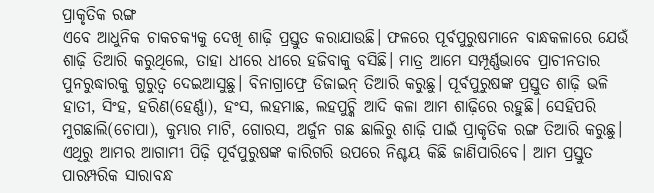ପ୍ରାକୃତିକ ରଙ୍ଗ
ଏବେ ଆଧୁନିକ ଚାକଚକ୍ୟକୁ ଦେଖି ଶାଢ଼ି ପ୍ରସ୍ତୁତ କରାଯାଉଛି। ଫଳରେ ପୂର୍ବପୁରୁଷମାନେ ବାନ୍ଧକଳାରେ ଯେଉଁ ଶାଢ଼ି ତିଆରି କରୁଥିଲେ, ତାହା ଧୀରେ ଧୀରେ ହଜିବାକୁ ବସିଛି। ମାତ୍ର ଆମେ ସମ୍ପୂର୍ଣ୍ଣଭାବେ ପ୍ରାଚୀନତାର ପୁନରୁଦ୍ଧାରକୁ ଗୁରୁତ୍ୱ ଦେଇଆସୁଛୁ। ବିନାଗ୍ରାଫ୍ରେ ଡିଜାଇନ୍ ତିଆରି କରୁଛୁ। ପୂର୍ବପୁରୁଷଙ୍କ ପ୍ରସ୍ତୁତ ଶାଢ଼ି ଭଳି ହାତୀ, ସିଂହ, ହରିଣ(ହେର୍ଣ୍ଣା), ହଂସ, ଲହମାଛ, ଲହପୁଚ୍କି ଆଦି କଳା ଆମ ଶାଢ଼ିରେ ରହୁଛି। ସେହିପରି ମୁଗଛାଲି(ଚୋପା), କୁମ୍ଭାର ମାଟି, ଗୋରସ, ଅର୍ଜୁନ ଗଛ ଛାଲିରୁ ଶାଢ଼ି ପାଇଁ ପ୍ରାକୃତିକ ରଙ୍ଗ ତିଆରି କରୁଛୁ। ଏଥିରୁ ଆମର ଆଗାମୀ ପିଢ଼ି ପୂର୍ବପୁରୁଷଙ୍କ କାରିଗରି ଉପରେ ନିଶ୍ଚୟ କିଛି ଜାଣିପାରିବେ। ଆମ ପ୍ରସ୍ତୁତ ପାରମ୍ପରିକ ସାରାବନ୍ଧ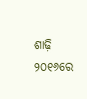ଶାଢ଼ି ୨୦୧୬ରେ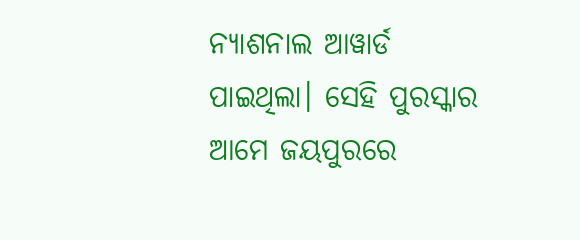ନ୍ୟାଶନାଲ ଆୱାର୍ଡ ପାଇଥିଲା। ସେହି ପୁରସ୍କାର ଆମେ ଜୟପୁରରେ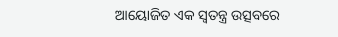ଆୟୋଜିତ ଏକ ସ୍ବତନ୍ତ୍ର ଉତ୍ସବରେ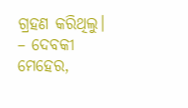ଗ୍ରହଣ କରିଥିଲୁ।
– ଦେବକୀ ମେହେର,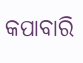କପାବାରି